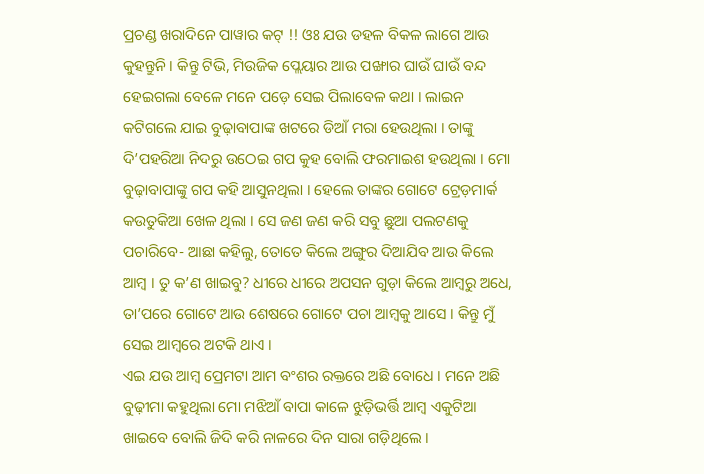ପ୍ରଚଣ୍ଡ ଖରାଦିନେ ପାୱାର କଟ୍ !! ଓଃ ଯଉ ଡହଳ ବିକଳ ଲାଗେ ଆଉ କୁହନ୍ତୁନି । କିନ୍ତୁ ଟିଭି, ମିଉଜିକ ପ୍ଲେୟାର ଆଉ ପଙ୍ଖାର ଘାଉଁ ଘାଉଁ ବନ୍ଦ ହେଇଗଲା ବେଳେ ମନେ ପଡ଼େ ସେଇ ପିଲାବେଳ କଥା । ଲାଇନ କଟିଗଲେ ଯାଇ ବୁଢ଼ାବାପାଙ୍କ ଖଟରେ ଡିଆଁ ମରା ହେଉଥିଲା । ତାଙ୍କୁ ଦି’ପହରିଆ ନିଦରୁ ଉଠେଇ ଗପ କୁହ ବୋଲି ଫରମାଇଶ ହଉଥିଲା । ମୋ ବୁଢ଼ାବାପାଙ୍କୁ ଗପ କହି ଆସୁନଥିଲା । ହେଲେ ତାଙ୍କର ଗୋଟେ ଟ୍ରେଡ଼ମାର୍କ କଉତୁକିଆ ଖେଳ ଥିଲା । ସେ ଜଣ ଜଣ କରି ସବୁ ଛୁଆ ପଲଟଣକୁ ପଚାରିବେ- ଆଛା କହିଲୁ, ତୋତେ କିଲେ ଅଙ୍ଗୁର ଦିଆଯିବ ଆଉ କିଲେ ଆମ୍ବ । ତୁ କ’ଣ ଖାଇବୁ? ଧୀରେ ଧୀରେ ଅପସନ ଗୁଡ଼ା କିଲେ ଆମ୍ବରୁ ଅଧେ, ତା’ପରେ ଗୋଟେ ଆଉ ଶେଷରେ ଗୋଟେ ପଚା ଆମ୍ବକୁ ଆସେ । କିନ୍ତୁ ମୁଁ ସେଇ ଆମ୍ବରେ ଅଟକି ଥାଏ ।
ଏଇ ଯଉ ଆମ୍ବ ପ୍ରେମଟା ଆମ ବଂଶର ରକ୍ତରେ ଅଛି ବୋଧେ । ମନେ ଅଛି ବୁଢ଼ୀମା କହୁଥିଲା ମୋ ମଝିଆଁ ବାପା କାଳେ ଝୁଡ଼ିଭର୍ତ୍ତି ଆମ୍ବ ଏକୁଟିଆ ଖାଇବେ ବୋଲି ଜିଦି କରି ନାଳରେ ଦିନ ସାରା ଗଡ଼ିଥିଲେ ।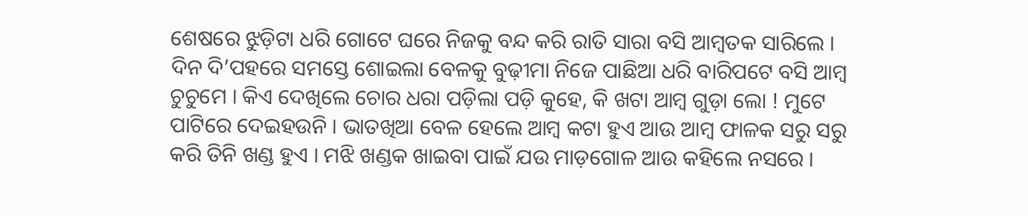ଶେଷରେ ଝୁଡ଼ିଟା ଧରି ଗୋଟେ ଘରେ ନିଜକୁ ବନ୍ଦ କରି ରାତି ସାରା ବସି ଆମ୍ବତକ ସାରିଲେ । ଦିନ ଦି’ପହରେ ସମସ୍ତେ ଶୋଇଲା ବେଳକୁ ବୁଢ଼ୀମା ନିଜେ ପାଛିଆ ଧରି ବାରିପଟେ ବସି ଆମ୍ବ ଚୁଚୁମେ । କିଏ ଦେଖିଲେ ଚୋର ଧରା ପଡ଼ିଲା ପଡ଼ି କୁହେ, କି ଖଟା ଆମ୍ବ ଗୁଡ଼ା ଲୋ ! ମୁଟେ ପାଟିରେ ଦେଇହଉନି । ଭାତଖିଆ ବେଳ ହେଲେ ଆମ୍ବ କଟା ହୁଏ ଆଉ ଆମ୍ବ ଫାଳକ ସରୁ ସରୁ କରି ତିନି ଖଣ୍ଡ ହୁଏ । ମଝି ଖଣ୍ଡକ ଖାଇବା ପାଇଁ ଯଉ ମାଡ଼ଗୋଳ ଆଉ କହିଲେ ନସରେ ।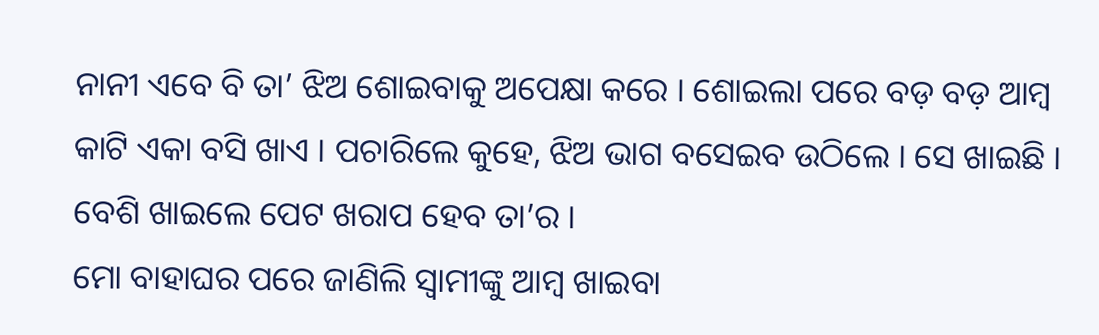ନାନୀ ଏବେ ବି ତା’ ଝିଅ ଶୋଇବାକୁ ଅପେକ୍ଷା କରେ । ଶୋଇଲା ପରେ ବଡ଼ ବଡ଼ ଆମ୍ବ କାଟି ଏକା ବସି ଖାଏ । ପଚାରିଲେ କୁହେ, ଝିଅ ଭାଗ ବସେଇବ ଉଠିଲେ । ସେ ଖାଇଛି । ବେଶି ଖାଇଲେ ପେଟ ଖରାପ ହେବ ତା’ର ।
ମୋ ବାହାଘର ପରେ ଜାଣିଲି ସ୍ଵାମୀଙ୍କୁ ଆମ୍ବ ଖାଇବା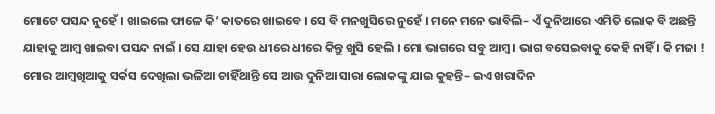ମୋଟେ ପସନ୍ଦ ନୁହେଁ । ଖାଇଲେ ଫାଳେ କି’ କାତରେ ଖାଇବେ । ସେ ବି ମନଖୁସିରେ ନୁହେଁ । ମନେ ମନେ ଭାବିଲି– ଏଁ ଦୁନିଆରେ ଏମିତି ଲୋକ ବି ଅଛନ୍ତି ଯାହାକୁ ଆମ୍ବ ଖାଇବା ପସନ୍ଦ ନାଇଁ । ସେ ଯାହା ହେଉ ଧୀରେ ଧୀରେ କିନ୍ତୁ ଖୁସି ହେଲି । ମୋ ଭାଗରେ ସବୁ ଆମ୍ବ । ଭାଗ ବସେଇବାକୁ କେହି ନାହିଁ । କି ମଜା ! ମୋର ଆମ୍ବଖିଆକୁ ସର୍କସ ଦେଖିଲା ଭଳିଆ ଚାହିଁଥାନ୍ତି ସେ ଆଉ ଦୁନିଆ ସାରା ଲୋକଙ୍କୁ ଯାଇ କୁହନ୍ତି– ଇଏ ଖରାଦିନ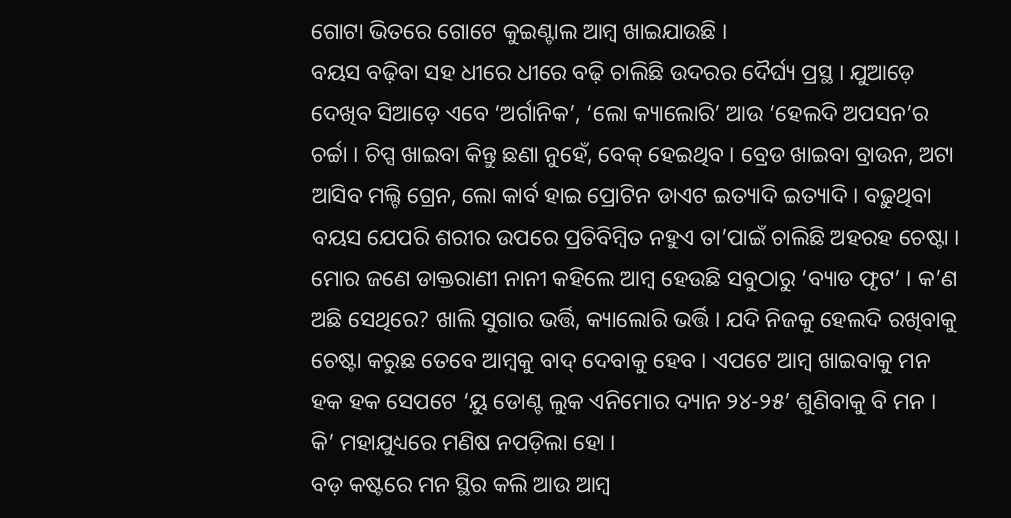ଗୋଟା ଭିତରେ ଗୋଟେ କୁଇଣ୍ଟାଲ ଆମ୍ବ ଖାଇଯାଉଛି ।
ବୟସ ବଢ଼ିବା ସହ ଧୀରେ ଧୀରେ ବଢ଼ି ଚାଲିଛି ଉଦରର ଦୈର୍ଘ୍ୟ ପ୍ରସ୍ଥ । ଯୁଆଡ଼େ ଦେଖିବ ସିଆଡ଼େ ଏବେ ‘ଅର୍ଗାନିକ’, ‘ଲୋ କ୍ୟାଲୋରି’ ଆଉ ‘ହେଲଦି ଅପସନ’ର ଚର୍ଚ୍ଚା । ଚିପ୍ସ ଖାଇବା କିନ୍ତୁ ଛଣା ନୁହେଁ, ବେକ୍ ହେଇଥିବ । ବ୍ରେଡ ଖାଇବା ବ୍ରାଉନ, ଅଟା ଆସିବ ମଲ୍ଟି ଗ୍ରେନ, ଲୋ କାର୍ବ ହାଇ ପ୍ରୋଟିନ ଡାଏଟ ଇତ୍ୟାଦି ଇତ୍ୟାଦି । ବଢ଼ୁଥିବା ବୟସ ଯେପରି ଶରୀର ଉପରେ ପ୍ରତିବିମ୍ବିତ ନହୁଏ ତା’ପାଇଁ ଚାଲିଛି ଅହରହ ଚେଷ୍ଟା । ମୋର ଜଣେ ଡାକ୍ତରାଣୀ ନାନୀ କହିଲେ ଆମ୍ବ ହେଉଛି ସବୁଠାରୁ ‘ବ୍ୟାଡ ଫୃଟ’ । କ’ଣ ଅଛି ସେଥିରେ? ଖାଲି ସୁଗାର ଭର୍ତ୍ତି, କ୍ୟାଲୋରି ଭର୍ତ୍ତି । ଯଦି ନିଜକୁ ହେଲଦି ରଖିବାକୁ ଚେଷ୍ଟା କରୁଛ ତେବେ ଆମ୍ବକୁ ବାଦ୍ ଦେବାକୁ ହେବ । ଏପଟେ ଆମ୍ବ ଖାଇବାକୁ ମନ ହକ ହକ ସେପଟେ ‘ୟୁ ଡୋଣ୍ଟ ଲୁକ ଏନିମୋର ଦ୍ୟାନ ୨୪-୨୫’ ଶୁଣିବାକୁ ବି ମନ । କି’ ମହାଯୁଧ୍ୟରେ ମଣିଷ ନପଡ଼ିଲା ହୋ ।
ବଡ଼ କଷ୍ଟରେ ମନ ସ୍ଥିର କଲି ଆଉ ଆମ୍ବ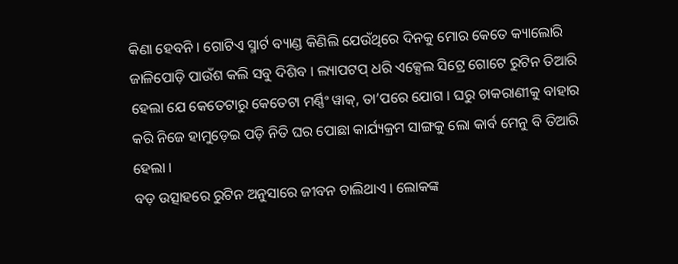କିଣା ହେବନି । ଗୋଟିଏ ସ୍ମାର୍ଟ ବ୍ୟାଣ୍ଡ କିଣିଲି ଯେଉଁଥିରେ ଦିନକୁ ମୋର କେତେ କ୍ୟାଲୋରି ଜାଳିପୋଡ଼ି ପାଉଁଶ କଲି ସବୁ ଦିଶିବ । ଲ୍ୟାପଟପ୍ ଧରି ଏକ୍ସେଲ ସିଟ୍ରେ ଗୋଟେ ରୁଟିନ ତିଆରି ହେଲା ଯେ କେତେଟାରୁ କେତେଟା ମର୍ଣ୍ଣିଂ ୱାକ୍, ତା’ପରେ ଯୋଗ । ଘରୁ ଚାକରାଣୀକୁ ବାହାର କରି ନିଜେ ହାମୁଡ଼େଇ ପଡ଼ି ନିତି ଘର ପୋଛା କାର୍ଯ୍ୟକ୍ରମ ସାଙ୍ଗକୁ ଲୋ କାର୍ବ ମେନୁ ବି ତିଆରି ହେଲା ।
ବଡ଼ ଉତ୍ସାହରେ ରୁଟିନ ଅନୁସାରେ ଜୀବନ ଚାଲିଥାଏ । ଲୋକଙ୍କ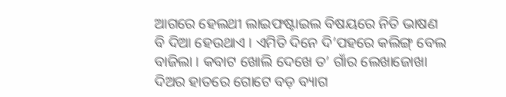ଆଗରେ ହେଲଥୀ ଲାଇଫଷ୍ଟାଇଲ ବିଷୟରେ ନିତି ଭାଷଣ ବି ଦିଆ ହେଉଥାଏ । ଏମିତି ଦିନେ ଦି’ପହରେ କଲିଙ୍ଗ୍ ବେଲ ବାଜିଲା । କବାଟ ଖୋଲି ଦେଖେ ତ’ ଗାଁର ଲେଖାଜୋଖା ଦିଅର ହାତରେ ଗୋଟେ ବଡ଼ ବ୍ୟାଗ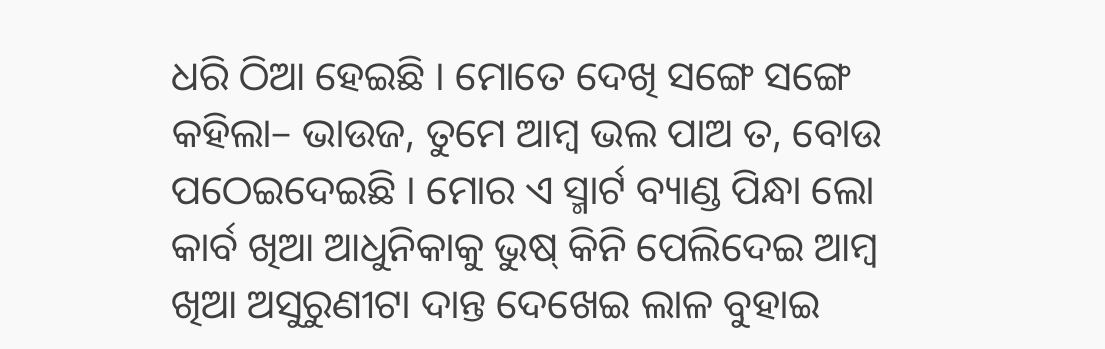ଧରି ଠିଆ ହେଇଛି । ମୋତେ ଦେଖି ସଙ୍ଗେ ସଙ୍ଗେ କହିଲା– ଭାଉଜ, ତୁମେ ଆମ୍ବ ଭଲ ପାଅ ତ, ବୋଉ ପଠେଇଦେଇଛି । ମୋର ଏ ସ୍ମାର୍ଟ ବ୍ୟାଣ୍ଡ ପିନ୍ଧା ଲୋ କାର୍ବ ଖିଆ ଆଧୁନିକାକୁ ଭୁଷ୍ କିନି ପେଲିଦେଇ ଆମ୍ବ ଖିଆ ଅସୁରୁଣୀଟା ଦାନ୍ତ ଦେଖେଇ ଲାଳ ବୁହାଇ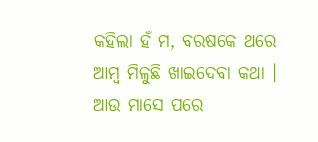କହିଲା ହଁ ମ, ବରଷକେ ଥରେ ଆମ୍ବ ମିଳୁଛି ଖାଇଦେବା କଥା । ଆଉ ମାସେ ପରେ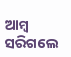ଆମ୍ବ ସରିଗଲେ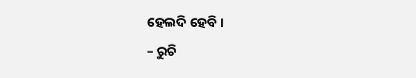ହେଲଦି ହେବି ।
– ରୁଚି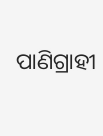ପାଣିଗ୍ରାହୀ